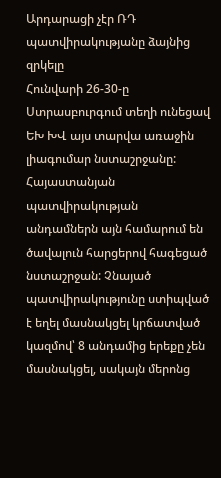Արդարացի չէր ՌԴ պատվիրակությանը ձայնից զրկելը
Հունվարի 26-30-ը Ստրասբուրգում տեղի ունեցավ ԵԽ ԽՎ այս տարվա առաջին լիագումար նստաշրջանը: Հայաստանյան պատվիրակության անդամներն այն համարում են ծավալուն հարցերով հագեցած նստաշրջան: Չնայած պատվիրակությունը ստիպված է եղել մասնակցել կրճատված կազմով՝ 8 անդամից երեքը չեն մասնակցել, սակայն մերոնց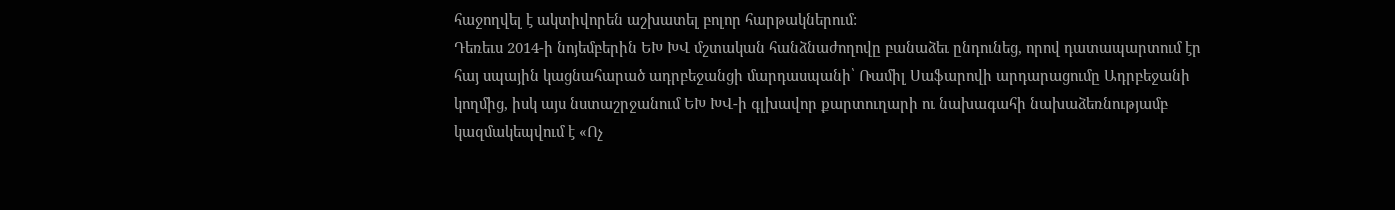հաջողվել է ակտիվորեն աշխատել բոլոր հարթակներում:
Դեռեւս 2014-ի նոյեմբերին ԵԽ ԽՎ մշտական հանձնաժողովը բանաձեւ ընդունեց, որով դատապարտում էր հայ սպային կացնահարած ադրբեջանցի մարդասպանի՝ Ռամիլ Սաֆարովի արդարացումը Ադրբեջանի կողմից, իսկ այս նստաշրջանում ԵԽ ԽՎ-ի գլխավոր քարտուղարի ու նախագահի նախաձեռնությամբ կազմակեպվում է «Ոչ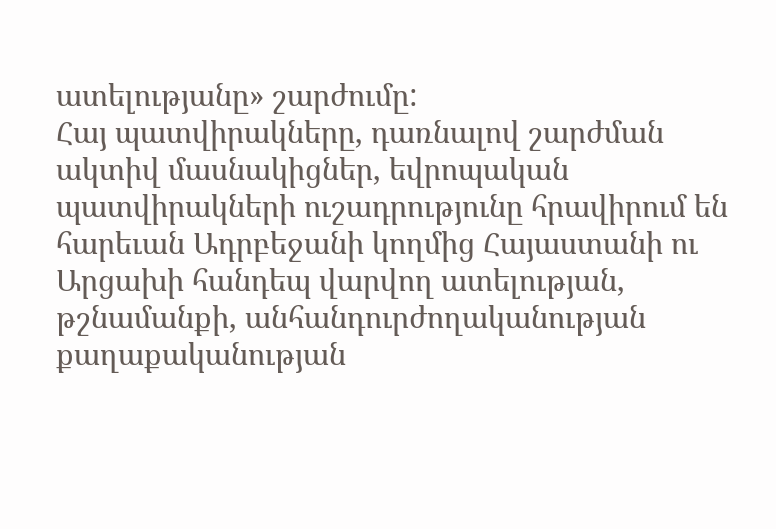ատելությանը» շարժումը:
Հայ պատվիրակները, դառնալով շարժման ակտիվ մասնակիցներ, եվրոպական պատվիրակների ուշադրությունը հրավիրում են հարեւան Ադրբեջանի կողմից Հայաստանի ու Արցախի հանդեպ վարվող ատելության, թշնամանքի, անհանդուրժողականության քաղաքականության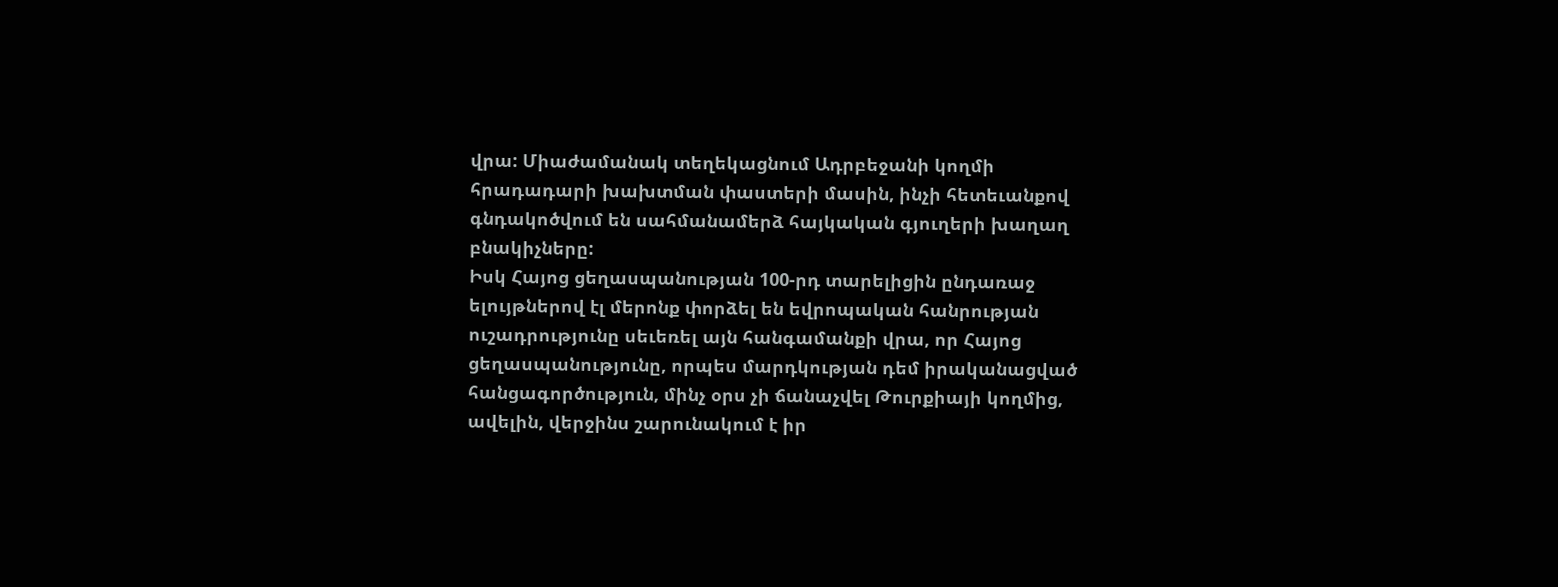վրա: Միաժամանակ տեղեկացնում Ադրբեջանի կողմի հրադադարի խախտման փաստերի մասին, ինչի հետեւանքով գնդակոծվում են սահմանամերձ հայկական գյուղերի խաղաղ բնակիչները:
Իսկ Հայոց ցեղասպանության 100-րդ տարելիցին ընդառաջ ելույթներով էլ մերոնք փորձել են եվրոպական հանրության ուշադրությունը սեւեռել այն հանգամանքի վրա, որ Հայոց ցեղասպանությունը, որպես մարդկության դեմ իրականացված հանցագործություն, մինչ օրս չի ճանաչվել Թուրքիայի կողմից, ավելին, վերջինս շարունակում է իր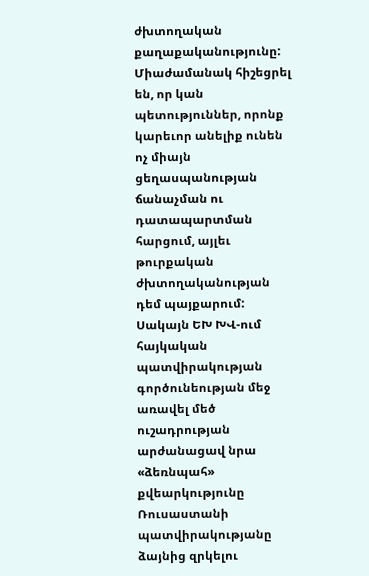ժխտողական քաղաքականությունը:
Միաժամանակ հիշեցրել են, որ կան պետություններ, որոնք կարեւոր անելիք ունեն ոչ միայն ցեղասպանության ճանաչման ու դատապարտման հարցում, այլեւ թուրքական ժխտողականության դեմ պայքարում:
Սակայն ԵԽ ԽՎ-ում հայկական պատվիրակության գործունեության մեջ առավել մեծ ուշադրության արժանացավ նրա «ձեռնպահ» քվեարկությունը Ռուսաստանի պատվիրակությանը ձայնից զրկելու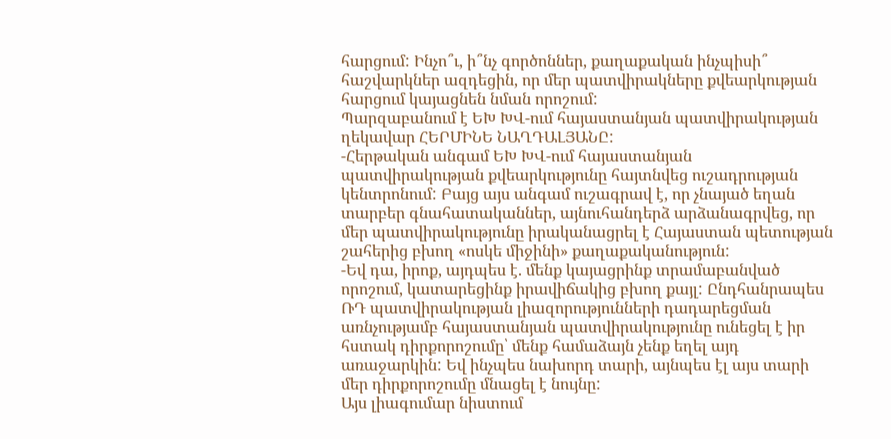հարցում: Ինչո՞ւ, ի՞նչ գործոններ, քաղաքական ինչպիսի՞ հաշվարկներ ազդեցին, որ մեր պատվիրակները քվեարկության հարցում կայացնեն նման որոշում:
Պարզաբանում է ԵԽ ԽՎ-ում հայաստանյան պատվիրակության ղեկավար ՀԵՐՄԻՆԵ ՆԱՂԴԱԼՅԱՆԸ:
-Հերթական անգամ ԵԽ ԽՎ-ում հայաստանյան պատվիրակության քվեարկությունը հայտնվեց ուշադրության կենտրոնում: Բայց այս անգամ ուշագրավ է, որ չնայած եղան տարբեր գնահատականներ, այնուհանդերձ արձանագրվեց, որ մեր պատվիրակությունը իրականացրել է Հայաստան պետության շահերից բխող «ոսկե միջինի» քաղաքականություն:
-Եվ դա, իրոք, այդպես է. մենք կայացրինք տրամաբանված որոշում, կատարեցինք իրավիճակից բխող քայլ: Ընդհանրապես ՌԴ պատվիրակության լիազորությունների դադարեցման առնչությամբ հայաստանյան պատվիրակությունը ունեցել է իր հստակ դիրքորոշումը՝ մենք համաձայն չենք եղել այդ առաջարկին: Եվ ինչպես նախորդ տարի, այնպես էլ այս տարի մեր դիրքորոշումը մնացել է նույնը:
Այս լիագումար նիստում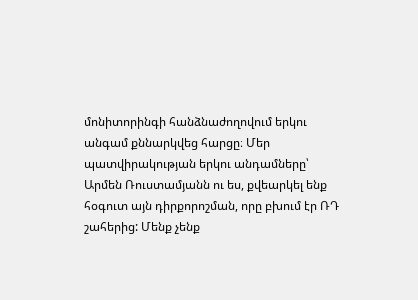մոնիտորինգի հանձնաժողովում երկու անգամ քննարկվեց հարցը։ Մեր պատվիրակության երկու անդամները՝ Արմեն Ռուստամյանն ու ես, քվեարկել ենք հօգուտ այն դիրքորոշման, որը բխում էր ՌԴ շահերից: Մենք չենք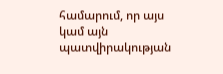համարում, որ այս կամ այն պատվիրակության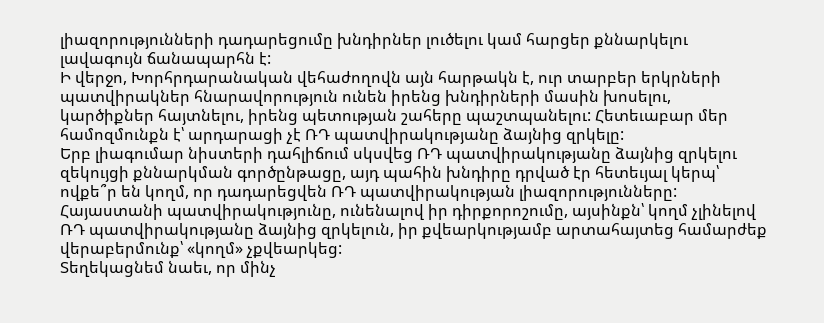լիազորությունների դադարեցումը խնդիրներ լուծելու կամ հարցեր քննարկելու լավագույն ճանապարհն է:
Ի վերջո, Խորհրդարանական վեհաժողովն այն հարթակն է, ուր տարբեր երկրների պատվիրակներ հնարավորություն ունեն իրենց խնդիրների մասին խոսելու, կարծիքներ հայտնելու, իրենց պետության շահերը պաշտպանելու: Հետեւաբար մեր համոզմունքն է՝ արդարացի չէ ՌԴ պատվիրակությանը ձայնից զրկելը:
Երբ լիագումար նիստերի դահլիճում սկսվեց ՌԴ պատվիրակությանը ձայնից զրկելու զեկույցի քննարկման գործընթացը, այդ պահին խնդիրը դրված էր հետեւյալ կերպ՝ ովքե՞ր են կողմ, որ դադարեցվեն ՌԴ պատվիրակության լիազորությունները: Հայաստանի պատվիրակությունը, ունենալով իր դիրքորոշումը, այսինքն՝ կողմ չլինելով ՌԴ պատվիրակությանը ձայնից զրկելուն, իր քվեարկությամբ արտահայտեց համարժեք վերաբերմունք՝ «կողմ» չքվեարկեց:
Տեղեկացնեմ նաեւ, որ մինչ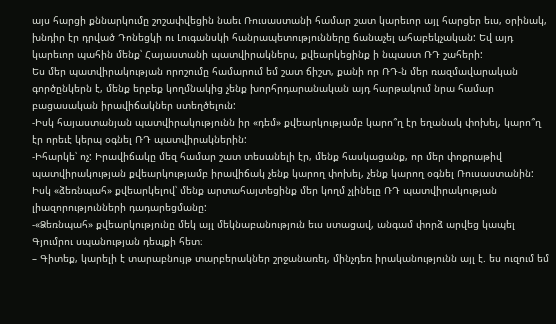այս հարցի քննարկումը շոշափվեցին նաեւ Ռուսաստանի համար շատ կարեւոր այլ հարցեր եւս, օրինակ, խնդիր էր դրված Դոնեցկի ու Լուգանսկի հանրապետությունները ճանաչել ահաբեկչական: Եվ այդ կարեւոր պահին մենք՝ Հայաստանի պատվիրակներս, քվեարկեցինք ի նպաստ ՌԴ շահերի:
Ես մեր պատվիրակության որոշումը համարում եմ շատ ճիշտ, քանի որ ՌԴ-ն մեր ռազմավարական գործընկերն է, մենք երբեք կողմնակից չենք խորհրդարանական այդ հարթակում նրա համար բացասական իրավիճակներ ստեղծելուն:
-Իսկ հայաստանյան պատվիրակությունն իր «դեմ» քվեարկությամբ կարո՞ղ էր եղանակ փոխել, կարո՞ղ էր որեւէ կերպ օգնել ՌԴ պատվիրակներին:
-Իհարկե՝ ոչ: Իրավիճակը մեզ համար շատ տեսանելի էր, մենք հասկացանք, որ մեր փոքրաթիվ պատվիրակության քվեարկությամբ իրավիճակ չենք կարող փոխել, չենք կարող օգնել Ռուսաստանին: Իսկ «ձեռնպահ» քվեարկելով՝ մենք արտահայտեցինք մեր կողմ չլինելը ՌԴ պատվիրակության լիազորությունների դադարեցմանը:
-«Ձեռնպահ» քվեարկությունը մեկ այլ մեկնաբանություն եւս ստացավ, անգամ փորձ արվեց կապել Գյումրու սպանության դեպքի հետ։
– Գիտեք, կարելի է տարաբնույթ տարբերակներ շրջանառել, մինչդեռ իրականությունն այլ է. ես ուզում եմ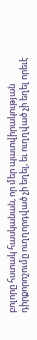բոլորը հստակ հասկանան, որ մեր պատվիրակության դիրքորոշումը ուղղորդված չի եղել, եւ ուղղված չի եղել որեւէ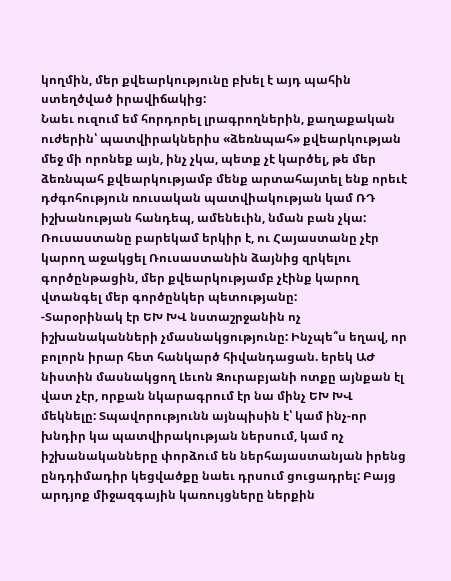կողմին, մեր քվեարկությունը բխել է այդ պահին ստեղծված իրավիճակից:
Նաեւ ուզում եմ հորդորել լրագրողներին, քաղաքական ուժերին՝ պատվիրակներիս «ձեռնպահ» քվեարկության մեջ մի որոնեք այն, ինչ չկա, պետք չէ կարծել, թե մեր ձեռնպահ քվեարկությամբ մենք արտահայտել ենք որեւէ դժգոհություն ռուսական պատվիակության կամ ՌԴ իշխանության հանդեպ, ամենեւին, նման բան չկա:
Ռուսաստանը բարեկամ երկիր է, ու Հայաստանը չէր կարող աջակցել Ռուսաստանին ձայնից զրկելու գործընթացին, մեր քվեարկությամբ չէինք կարող վտանգել մեր գործընկեր պետությանը:
-Տարօրինակ էր ԵԽ ԽՎ նստաշրջանին ոչ իշխանականների չմասնակցությունը: Ինչպե՞ս եղավ, որ բոլորն իրար հետ հանկարծ հիվանդացան. երեկ ԱԺ նիստին մասնակցող Լեւոն Զուրաբյանի ոտքը այնքան էլ վատ չէր, որքան նկարագրում էր նա մինչ ԵԽ ԽՎ մեկնելը: Տպավորությունն այնպիսին է՝ կամ ինչ-որ խնդիր կա պատվիրակության ներսում, կամ ոչ իշխանականները փորձում են ներհայաստանյան իրենց ընդդիմադիր կեցվածքը նաեւ դրսում ցուցադրել: Բայց արդյոք միջազգային կառույցները ներքին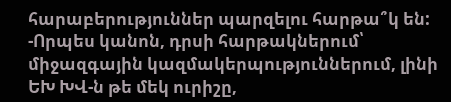հարաբերություններ պարզելու հարթա՞կ են:
-Որպես կանոն, դրսի հարթակներում՝ միջազգային կազմակերպություններում, լինի ԵԽ ԽՎ-ն թե մեկ ուրիշը,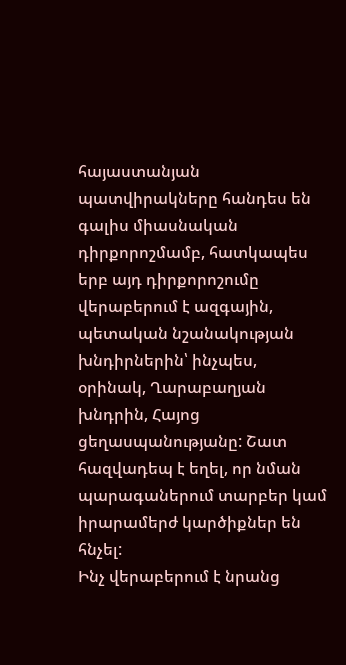հայաստանյան պատվիրակները հանդես են գալիս միասնական դիրքորոշմամբ, հատկապես երբ այդ դիրքորոշումը վերաբերում է ազգային, պետական նշանակության խնդիրներին՝ ինչպես, օրինակ, Ղարաբաղյան խնդրին, Հայոց ցեղասպանությանը: Շատ հազվադեպ է եղել, որ նման պարագաներում տարբեր կամ իրարամերժ կարծիքներ են հնչել:
Ինչ վերաբերում է նրանց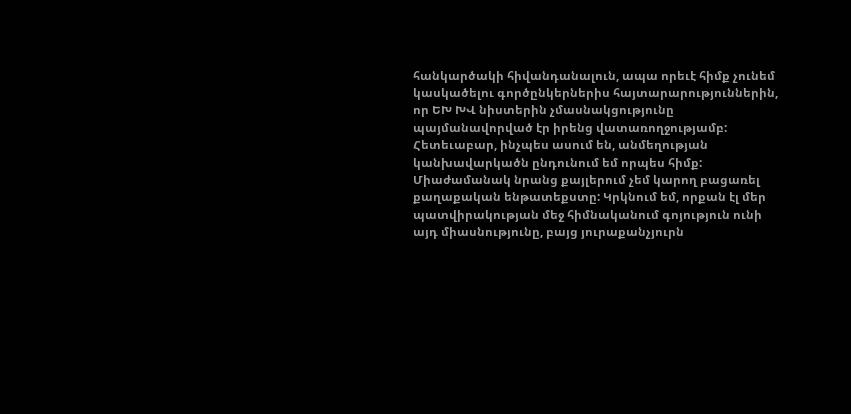հանկարծակի հիվանդանալուն, ապա որեւէ հիմք չունեմ կասկածելու գործընկերներիս հայտարարություններին, որ ԵԽ ԽՎ նիստերին չմասնակցությունը պայմանավորված էր իրենց վատառողջությամբ: Հետեւաբար, ինչպես ասում են, անմեղության կանխավարկածն ընդունում եմ որպես հիմք:
Միաժամանակ նրանց քայլերում չեմ կարող բացառել քաղաքական ենթատեքստը: Կրկնում եմ, որքան էլ մեր պատվիրակության մեջ հիմնականում գոյություն ունի այդ միասնությունը, բայց յուրաքանչյուրն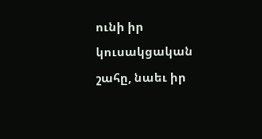ունի իր կուսակցական շահը, նաեւ իր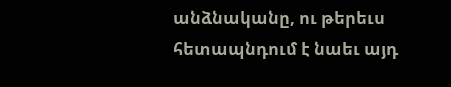անձնականը, ու թերեւս հետապնդում է նաեւ այդ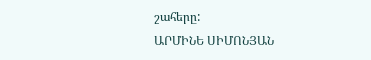շահերը:
ԱՐՄԻՆԵ ՍԻՄՈՆՅԱՆ